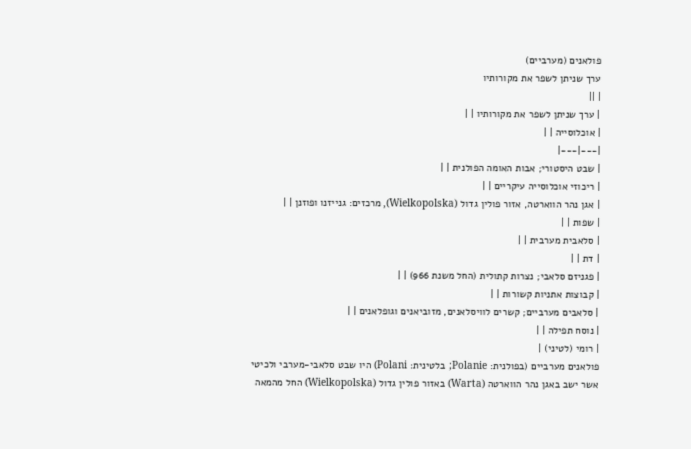פולאנים (מערביים)
ערך שניתן לשפר את מקורותיו
| ||
| ערך שניתן לשפר את מקורותיו | |
| אוכלוסייה | |
|---|---|
| שבט היסטורי; אבות האומה הפולנית | |
| ריכוזי אוכלוסייה עיקריים | |
| אגן נהר הווארטה, אזור פולין גדול (Wielkopolska), מרכזים: גנייזנו ופוזנן | |
| שפות | |
| סלאבית מערבית | |
| דת | |
| פגניזם סלאבי; נצרות קתולית (החל משנת 966) | |
| קבוצות אתניות קשורות | |
| סלאבים מערביים; קשרים לוויסלאנים, מזוביאנים וגופלאנים | |
| נוסח תפילה | |
| רומי (לטיני) |
פולאנים מערביים (בפולנית: Polanie; בלטינית: Polani) היו שבט סלאבי-מערבי ולכיטי אשר ישב באגן נהר הווארטה (Warta) באזור פולין גדול (Wielkopolska) החל מהמאה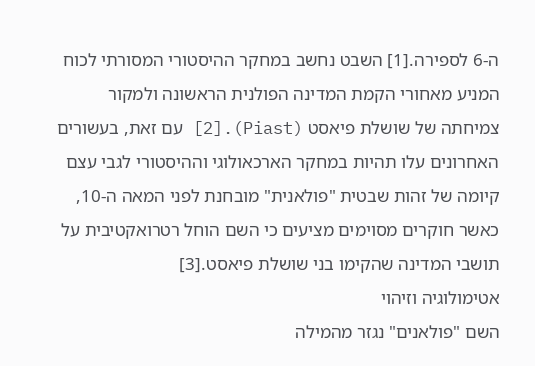ה-6 לספירה.[1] השבט נחשב במחקר ההיסטורי המסורתי לכוח המניע מאחורי הקמת המדינה הפולנית הראשונה ולמקור צמיחתה של שושלת פיאסט (Piast).[2] עם זאת, בעשורים האחרונים עלו תהיות במחקר הארכאולוגי וההיסטורי לגבי עצם קיומה של זהות שבטית "פולאנית" מובחנת לפני המאה ה-10, כאשר חוקרים מסוימים מציעים כי השם הוחל רטרואקטיבית על תושבי המדינה שהקימו בני שושלת פיאסט.[3]
אטימולוגיה וזיהוי
השם "פולאנים" נגזר מהמילה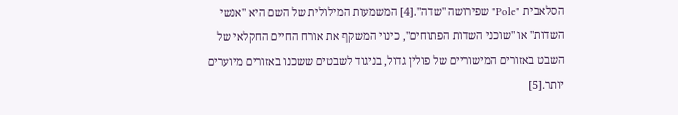הסלאבית "Pole" שפירושה "שדה".[4] המשמעות המילולית של השם היא "אנשי השדות" או "שוכני השדות הפתוחים", כינוי המשקף את אורח החיים החקלאי של השבט באזורים המישוריים של פולין גדול, בניגוד לשבטים ששכנו באזורים מיוערים יותר.[5]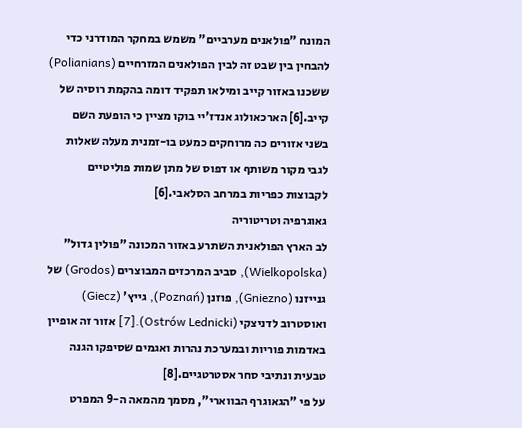המונח "פולאנים מערביים" משמש במחקר המודרני כדי להבחין בין שבט זה לבין הפולאנים המזרחיים (Polianians) ששכנו באזור קייב ומילאו תפקיד דומה בהקמת רוסיה של קייב.[6] הארכאולוג אנדז'יי בוקו מציין כי הופעת השם בשני אזורים כה מרוחקים כמעט בו-זמנית מעלה שאלות לגבי מקור משותף או דפוס של מתן שמות פוליטיים לקבוצות כפריות במרחב הסלאבי.[6]
גאוגרפיה וטריטוריה
לב הארץ הפולאנית השתרע באזור המכונה "פולין גדול" (Wielkopolska), סביב המרכזים המבוצרים (Grodos) של גנייזנו (Gniezno), פוזנן (Poznań), גייץ' (Giecz) ואוסטרוב לדניצקי (Ostrów Lednicki).[7] אזור זה אופיין באדמות פוריות ובמערכת נהרות ואגמים שסיפקו הגנה טבעית ונתיבי סחר אסטרטגיים.[8]
על פי "הגאוגרף הבווארי", מסמך מהמאה ה-9 המפרט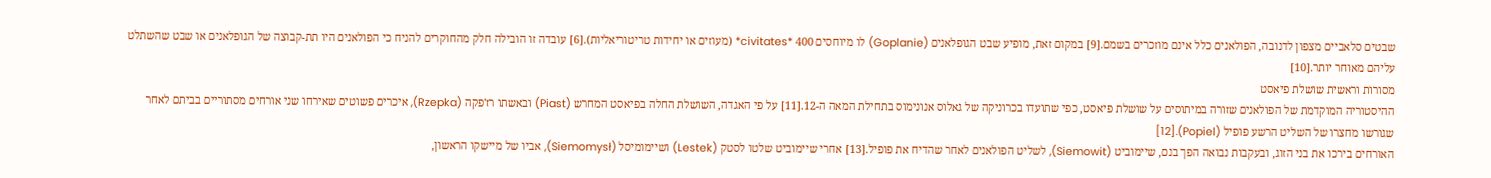שבטים סלאביים מצפון לדנובה, הפולאנים כלל אינם מוזכרים בשמם.[9] במקום זאת, מופיע שבט הגופלאנים (Goplanie) לו מיוחסים 400 *civitates* (מעוזים או יחידות טריטוריאליות).[6] עובדה זו הובילה חלק מהחוקרים להניח כי הפולאנים היו תת-קבוצה של הגופלאנים או שבט שהשתלט עליהם מאוחר יותר.[10]
מסורות וראשית שושלת פיאסט
ההיסטוריה המוקדמת של הפולאנים שזורה במיתוסים על שושלת פיאסט, כפי שתועדו בכרוניקה של גאלוס אנונימוס בתחילת המאה ה-12.[11] על פי האגדה, השושלת החלה בפיאסט המחרש (Piast) ובאשתו רז'פקה (Rzepka), איכרים פשוטים שאירחו שני אורחים מסתוריים בביתם לאחר שגורשו מחצרו של השליט הרשע פופיל (Popiel).[12]
האורחים בירכו את בני הזוג, ובעקבות נבואה הפך בנם, שיימוביט (Siemowit), לשליט הפולאנים לאחר שהדיח את פופיל.[13] אחרי שיימוביט שלטו לסטק (Lestek) ושיימומיסל (Siemomysł), אביו של מיישקו הראשון,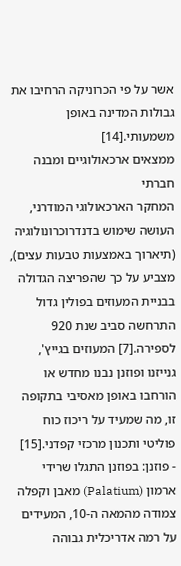אשר על פי הכרוניקה הרחיבו את גבולות המדינה באופן משמעותי.[14]
ממצאים ארכאולוגיים ומבנה חברתי
המחקר הארכאולוגי המודרני, העושה שימוש בדנדרוכרונולוגיה (תיארוך באמצעות טבעות עצים), מצביע על כך שהפריצה הגדולה בבניית המעוזים בפולין גדול התרחשה סביב שנת 920 לספירה.[7] המעוזים בגייץ', גנייזנו ופוזנן נבנו מחדש או הורחבו באופן מאסיבי בתקופה זו, מה שמעיד על ריכוז כוח פוליטי ותכנון מרכזי קפדני.[15]
- פוזנן: בפוזנן התגלו שרידי ארמון (Palatium) מאבן וקפלה צמודה מהמאה ה-10, המעידים על רמה אדריכלית גבוהה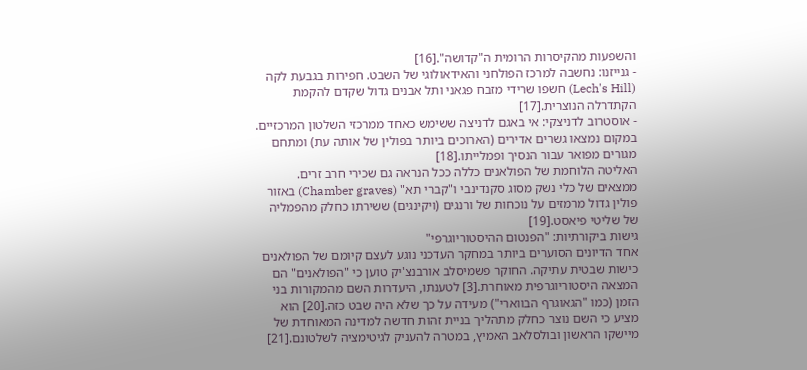והשפעות מהקיסרות הרומית ה"קדושה".[16]
- גנייזנו: נחשבה למרכז הפולחני והאידאולוגי של השבט. חפירות בגבעת לקה (Lech's Hill) חשפו שרידי מזבח פגאני ותל אבנים גדול שקדם להקמת הקתדרלה הנוצרית.[17]
- אוסטרוב לדניצקי: אי באגם לדניצה ששימש כאחד ממרכזי השלטון המרכזיים. במקום נמצאו גשרים אדירים (הארוכים ביותר בפולין של אותה עת) ומתחם מגורים מפואר עבור הנסיך ופמלייתו.[18]
האליטה הלוחמת של הפולאנים כללה ככל הנראה גם שכירי חרב זרים. ממצאים של כלי נשק מסוג סקנדינבי ו"קברי תא" (Chamber graves) באזור פולין גדול מרמזים על נוכחות של ורנגים (ויקינגים) ששירתו כחלק מהפמליה של שליטי פיאסט.[19]
גישות ביקורתיות: "הפנטום ההיסטוריוגרפי"
אחד הדיונים הסוערים ביותר במחקר העדכני נוגע לעצם קיומם של הפולאנים כישות שבטית עתיקה. החוקר פשמיסלב אורבנצ'יק טוען כי "הפולאנים" הם המצאה היסטוריוגרפית מאוחרת.[3] לטענתו, היעדרות השם מהמקורות בני הזמן (כמו "הגאוגרף הבווארי") מעידה על כך שלא היה שבט כזה.[20] הוא מציע כי השם נוצר כחלק מתהליך בניית זהות חדשה למדינה המאוחדת של מיישקו הראשון ובולסלאב האמיץ, במטרה להעניק לגיטימציה לשלטונם.[21]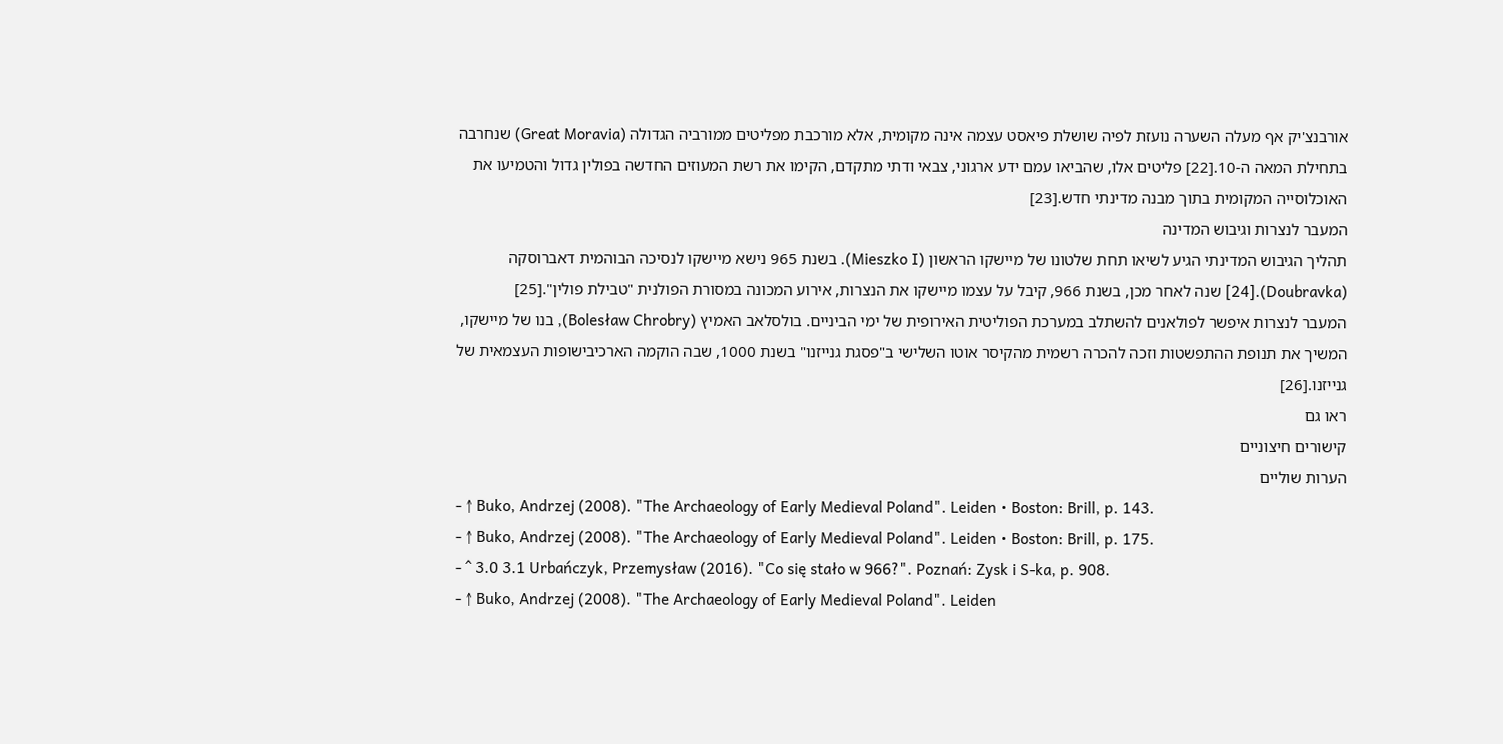אורבנצ'יק אף מעלה השערה נועזת לפיה שושלת פיאסט עצמה אינה מקומית, אלא מורכבת מפליטים ממורביה הגדולה (Great Moravia) שנחרבה בתחילת המאה ה-10.[22] פליטים אלו, שהביאו עמם ידע ארגוני, צבאי ודתי מתקדם, הקימו את רשת המעוזים החדשה בפולין גדול והטמיעו את האוכלוסייה המקומית בתוך מבנה מדינתי חדש.[23]
המעבר לנצרות וגיבוש המדינה
תהליך הגיבוש המדינתי הגיע לשיאו תחת שלטונו של מיישקו הראשון (Mieszko I). בשנת 965 נישא מיישקו לנסיכה הבוהמית דאברוסקה (Doubravka).[24] שנה לאחר מכן, בשנת 966, קיבל על עצמו מיישקו את הנצרות, אירוע המכונה במסורת הפולנית "טבילת פולין".[25]
המעבר לנצרות איפשר לפולאנים להשתלב במערכת הפוליטית האירופית של ימי הביניים. בולסלאב האמיץ (Bolesław Chrobry), בנו של מיישקו, המשיך את תנופת ההתפשטות וזכה להכרה רשמית מהקיסר אוטו השלישי ב"פסגת גנייזנו" בשנת 1000, שבה הוקמה הארכיבישופות העצמאית של גנייזנו.[26]
ראו גם
קישורים חיצוניים
הערות שוליים
- ↑ Buko, Andrzej (2008). "The Archaeology of Early Medieval Poland". Leiden • Boston: Brill, p. 143.
- ↑ Buko, Andrzej (2008). "The Archaeology of Early Medieval Poland". Leiden • Boston: Brill, p. 175.
- ^ 3.0 3.1 Urbańczyk, Przemysław (2016). "Co się stało w 966?". Poznań: Zysk i S-ka, p. 908.
- ↑ Buko, Andrzej (2008). "The Archaeology of Early Medieval Poland". Leiden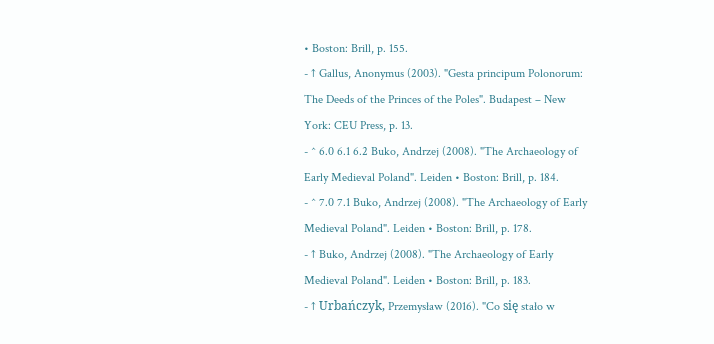• Boston: Brill, p. 155.
- ↑ Gallus, Anonymus (2003). "Gesta principum Polonorum: The Deeds of the Princes of the Poles". Budapest – New York: CEU Press, p. 13.
- ^ 6.0 6.1 6.2 Buko, Andrzej (2008). "The Archaeology of Early Medieval Poland". Leiden • Boston: Brill, p. 184.
- ^ 7.0 7.1 Buko, Andrzej (2008). "The Archaeology of Early Medieval Poland". Leiden • Boston: Brill, p. 178.
- ↑ Buko, Andrzej (2008). "The Archaeology of Early Medieval Poland". Leiden • Boston: Brill, p. 183.
- ↑ Urbańczyk, Przemysław (2016). "Co się stało w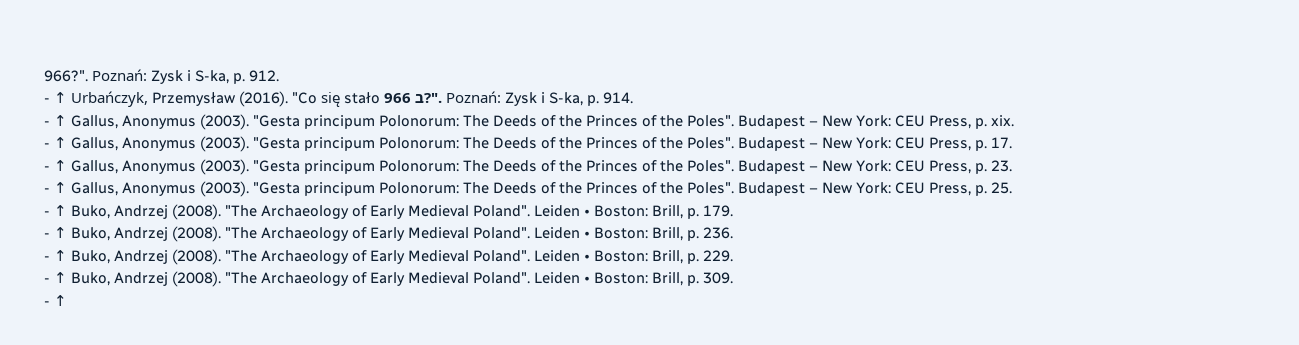966?". Poznań: Zysk i S-ka, p. 912.
- ↑ Urbańczyk, Przemysław (2016). "Co się stało ב 966?". Poznań: Zysk i S-ka, p. 914.
- ↑ Gallus, Anonymus (2003). "Gesta principum Polonorum: The Deeds of the Princes of the Poles". Budapest – New York: CEU Press, p. xix.
- ↑ Gallus, Anonymus (2003). "Gesta principum Polonorum: The Deeds of the Princes of the Poles". Budapest – New York: CEU Press, p. 17.
- ↑ Gallus, Anonymus (2003). "Gesta principum Polonorum: The Deeds of the Princes of the Poles". Budapest – New York: CEU Press, p. 23.
- ↑ Gallus, Anonymus (2003). "Gesta principum Polonorum: The Deeds of the Princes of the Poles". Budapest – New York: CEU Press, p. 25.
- ↑ Buko, Andrzej (2008). "The Archaeology of Early Medieval Poland". Leiden • Boston: Brill, p. 179.
- ↑ Buko, Andrzej (2008). "The Archaeology of Early Medieval Poland". Leiden • Boston: Brill, p. 236.
- ↑ Buko, Andrzej (2008). "The Archaeology of Early Medieval Poland". Leiden • Boston: Brill, p. 229.
- ↑ Buko, Andrzej (2008). "The Archaeology of Early Medieval Poland". Leiden • Boston: Brill, p. 309.
- ↑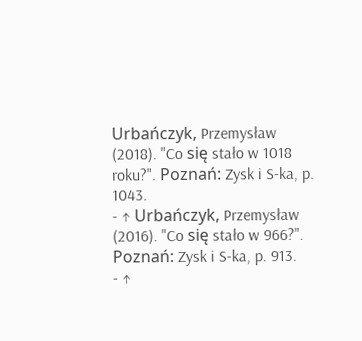Urbańczyk, Przemysław (2018). "Co się stało w 1018 roku?". Poznań: Zysk i S-ka, p. 1043.
- ↑ Urbańczyk, Przemysław (2016). "Co się stało w 966?". Poznań: Zysk i S-ka, p. 913.
- ↑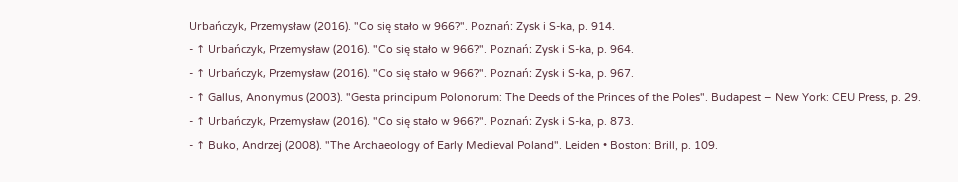Urbańczyk, Przemysław (2016). "Co się stało w 966?". Poznań: Zysk i S-ka, p. 914.
- ↑ Urbańczyk, Przemysław (2016). "Co się stało w 966?". Poznań: Zysk i S-ka, p. 964.
- ↑ Urbańczyk, Przemysław (2016). "Co się stało w 966?". Poznań: Zysk i S-ka, p. 967.
- ↑ Gallus, Anonymus (2003). "Gesta principum Polonorum: The Deeds of the Princes of the Poles". Budapest – New York: CEU Press, p. 29.
- ↑ Urbańczyk, Przemysław (2016). "Co się stało w 966?". Poznań: Zysk i S-ka, p. 873.
- ↑ Buko, Andrzej (2008). "The Archaeology of Early Medieval Poland". Leiden • Boston: Brill, p. 109.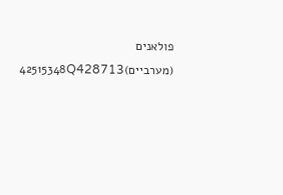פולאנים (מערביים)42515348Q428713